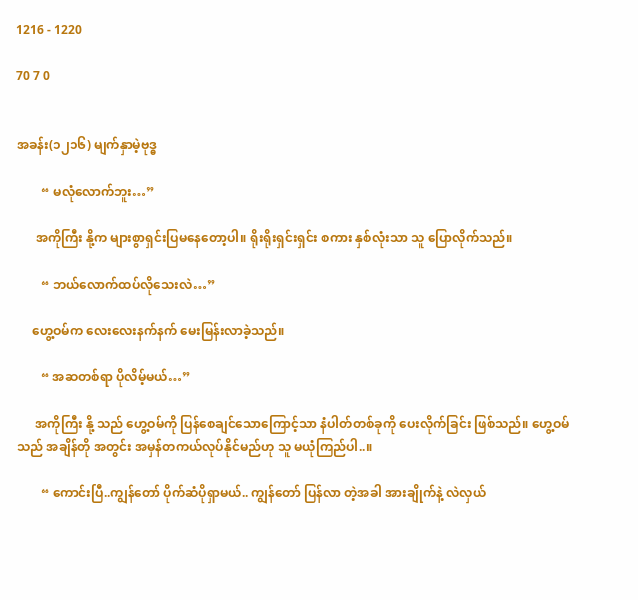1216 - 1220

70 7 0


အခန်း(၁၂၁၆) မျက်နှာမဲ့ဗုဒ္ဓ

        “ မလုံလောက်ဘူး…”

      အကိုကြီး နို့က များစွာရှင်းပြမနေတော့ပါ။ ရိုးရိုးရှင်းရှင်း စကား နှစ်လုံးသာ သူ ပြောလိုက်သည်။

        “ ဘယ်လောက်ထပ်လိုသေးလဲ…”

     ဟွေ့ဝမ်က လေးလေးနက်နက် မေးမြန်းလာခဲ့သည်။

        “ အဆတစ်ရာ ပိုလိမ့်မယ်…”

      အကိုကြီး နို့ သည် ဟွေ့ဝမ်ကို ပြန်စေချင်သောကြောင့်သာ နံပါတ်တစ်ခုကို ပေးလိုက်ခြင်း ဖြစ်သည်။ ဟွေ့ဝမ်သည် အချိန်တို အတွင်း အမှန်တကယ်လုပ်နိုင်မည်ဟု သူ မယုံကြည်ပါ..။

        “ ကောင်းပြီ..ကျွန်တော် ပိုက်ဆံပိုရှာမယ်.. ကျွန်တော် ပြန်လာ တဲ့အခါ အားချိုက်နဲ့ လဲလှယ်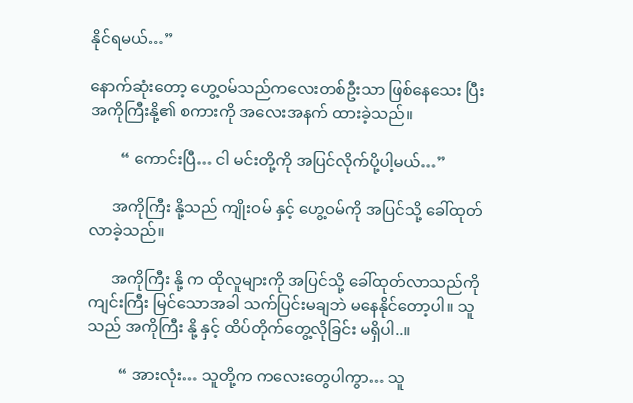နိုင်ရမယ်…”

နောက်ဆုံးတော့ ဟွေ့ဝမ်သည်ကလေးတစ်ဦးသာ ဖြစ်နေသေး ပြီး အကိုကြီးနို့၏ စကားကို အလေးအနက် ထားခဲ့သည်။

        “ ကောင်းပြီ… ငါ မင်းတို့ကို အပြင်လိုက်ပို့ပါ့မယ်…”

      အကိုကြီး နို့သည် ကျိုးဝမ် နှင့် ဟွေ့ဝမ်ကို အပြင်သို့ ခေါ်ထုတ် လာခဲ့သည်။

      အကိုကြီး နို့ က ထိုလူများကို အပြင်သို့ ခေါ်ထုတ်လာသည်ကို ကျင်းကြီး မြင်သောအခါ သက်ပြင်းမချဘဲ မနေနိုင်တော့ပါ။ သူသည် အကိုကြီး နို့ နှင့် ထိပ်တိုက်တွေ့လိုခြင်း မရှိပါ..။

        “ အားလုံး… သူတို့က ကလေးတွေပါကွာ… သူ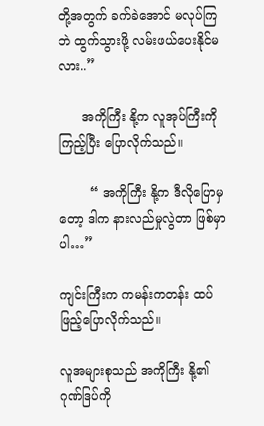တို့အတွက် ခက်ခဲအောင် မလုပ်ကြဘဲ ထွက်သွားဖို့ လမ်းဖယ်ပေးနိုင်မလား..”

      အကိုကြီး နို့က လူအုပ်ကြီးကို ကြည့်ပြီး ပြောလိုက်သည်။

        “ အကိုကြီး နို့က ဒီလိုပြောမှတော့ ဒါက နားလည်မှုလွဲတာ ဖြစ်မှာပါ…”

ကျင်းကြီးက ကမန်းကတန်း ထပ်ဖြည့်ပြောလိုက်သည်။

လူအများစုသည် အကိုကြီး နို့၏ ဂုဏ်ဒြပ်ကို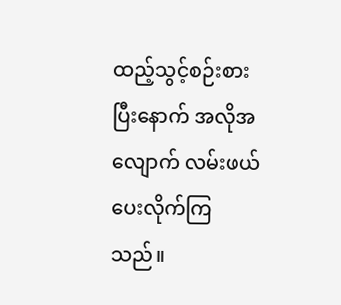ထည့်သွင့်စဉ်းစား ပြီးနောက် အလိုအလျောက် လမ်းဖယ်ပေးလိုက်ကြသည်။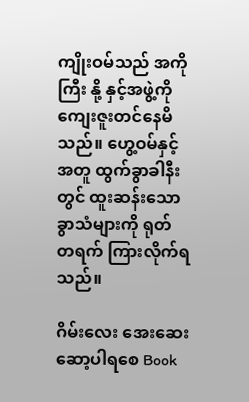ကျိုးဝမ်သည် အကိုကြီး နို့ နှင့်အဖွဲ့ကို ကျေးဇူးတင်နေမိသည်။ ဟွေ့ဝမ်နှင့်အတူ ထွက်ခွာခါနီးတွင် ထူးဆန်းသောခွာသံများကို ရုတ် တရက် ကြားလိုက်ရသည်။

ဂိမ်းလေး အေးဆေး ဆော့ပါရစေ Book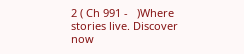2 ( Ch 991 -   )Where stories live. Discover now